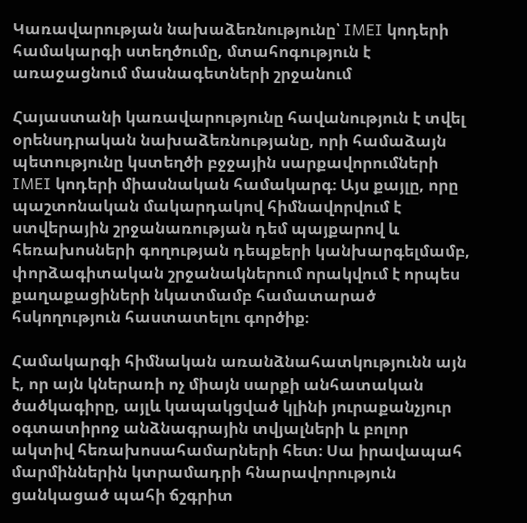Կառավարության նախաձեռնությունը՝ IMEI կոդերի համակարգի ստեղծումը, մտահոգություն է առաջացնում մասնագետների շրջանում

Հայաստանի կառավարությունը հավանություն է տվել օրենսդրական նախաձեռնությանը, որի համաձայն պետությունը կստեղծի բջջային սարքավորումների IMEI կոդերի միասնական համակարգ։ Այս քայլը, որը պաշտոնական մակարդակով հիմնավորվում է ստվերային շրջանառության դեմ պայքարով և հեռախոսների գողության դեպքերի կանխարգելմամբ, փորձագիտական շրջանակներում որակվում է որպես քաղաքացիների նկատմամբ համատարած հսկողություն հաստատելու գործիք։

Համակարգի հիմնական առանձնահատկությունն այն է, որ այն կներառի ոչ միայն սարքի անհատական ծածկագիրը, այլև կապակցված կլինի յուրաքանչյուր օգտատիրոջ անձնագրային տվյալների և բոլոր ակտիվ հեռախոսահամարների հետ։ Սա իրավապահ մարմիններին կտրամադրի հնարավորություն ցանկացած պահի ճշգրիտ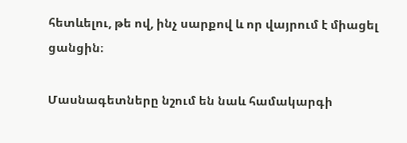հետևելու, թե ով, ինչ սարքով և որ վայրում է միացել ցանցին։

Մասնագետները նշում են նաև համակարգի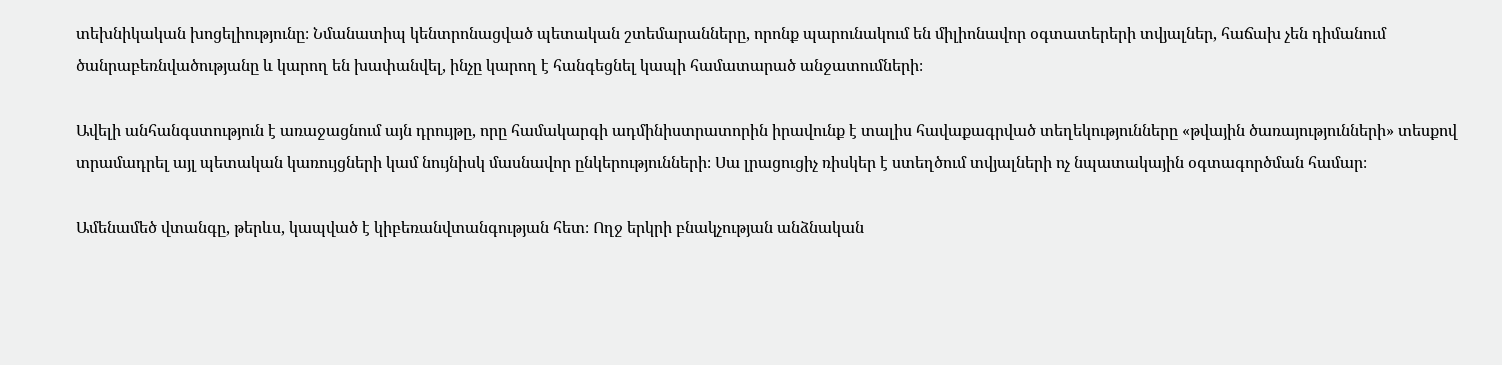տեխնիկական խոցելիությունը։ Նմանատիպ կենտրոնացված պետական շտեմարանները, որոնք պարունակում են միլիոնավոր օգտատերերի տվյալներ, հաճախ չեն դիմանում ծանրաբեռնվածությանը և կարող են խափանվել, ինչը կարող է հանգեցնել կապի համատարած անջատումների։

Ավելի անհանգստություն է առաջացնում այն դրույթը, որը համակարգի ադմինիստրատորին իրավունք է տալիս հավաքագրված տեղեկությունները «թվային ծառայությունների» տեսքով տրամադրել այլ պետական կառույցների կամ նույնիսկ մասնավոր ընկերությունների։ Սա լրացուցիչ ռիսկեր է ստեղծում տվյալների ոչ նպատակային օգտագործման համար։

Ամենամեծ վտանգը, թերևս, կապված է կիբեռանվտանգության հետ։ Ողջ երկրի բնակչության անձնական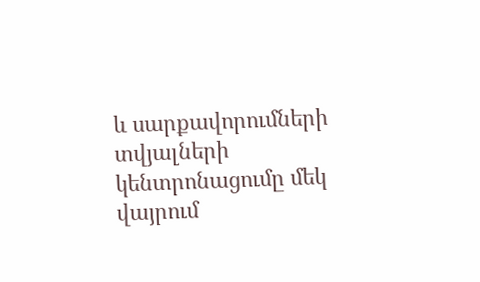և սարքավորումների տվյալների կենտրոնացումը մեկ վայրում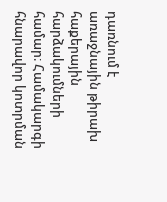դառնում է առաջնային թիրախ հաքերային հարձակումների համար։ Համակարգի հնարավոր կոտրման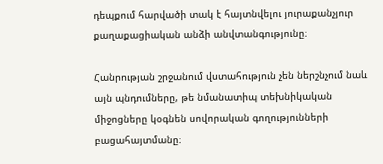դեպքում հարվածի տակ է հայտնվելու յուրաքանչյուր քաղաքացիական անձի անվտանգությունը։

Հանրության շրջանում վստահություն չեն ներշնչում նաև այն պնդումները, թե նմանատիպ տեխնիկական միջոցները կօգնեն սովորական գողությունների բացահայտմանը։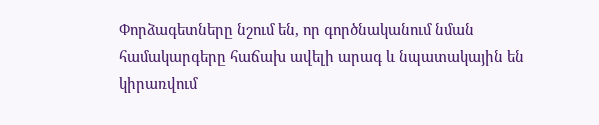Փորձագետները նշում են, որ գործնականում նման համակարգերը հաճախ ավելի արագ և նպատակային են կիրառվում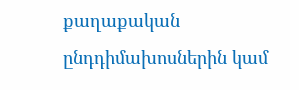քաղաքական ընդդիմախոսներին կամ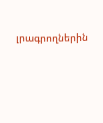լրագրողներին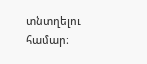տնտղելու համար։